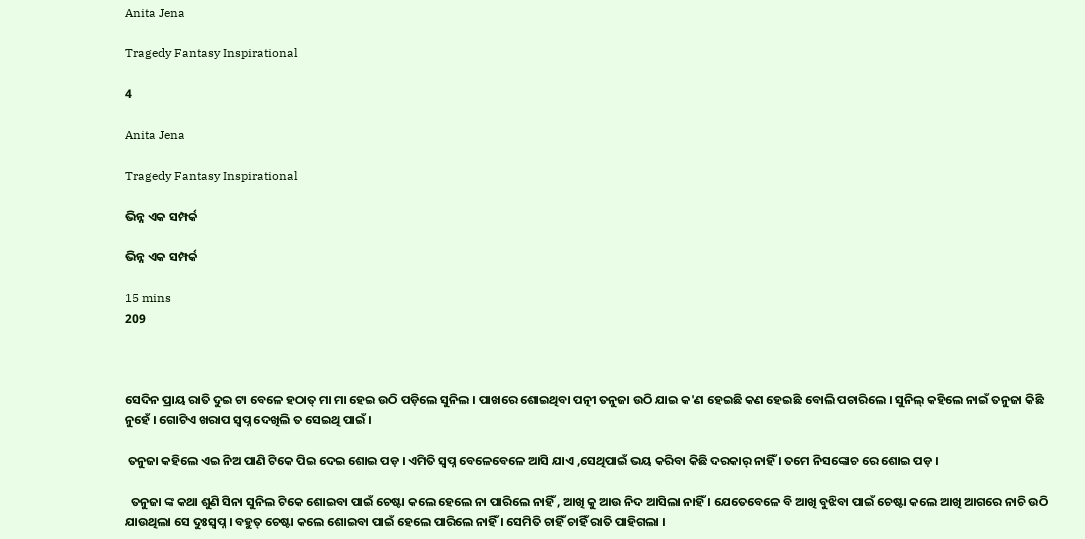Anita Jena

Tragedy Fantasy Inspirational

4

Anita Jena

Tragedy Fantasy Inspirational

ଭିନ୍ନ ଏକ ସମ୍ପର୍କ

ଭିନ୍ନ ଏକ ସମ୍ପର୍କ

15 mins
209



ସେଦିନ ପ୍ରାୟ ରାତି ଦୁଇ ଟା ବେଳେ ହଠାତ୍ ମା ମା ହେଇ ଉଠି ପଡ଼ିଲେ ସୁନିଲ । ପାଖରେ ଶୋଇଥିବା ପତ୍ନୀ ତନୁଜା ଉଠି ଯାଇ କ'ଣ ହେଇଛି କଣ ହେଇଛି ବୋଲି ପଚାରିଲେ । ସୁନିଲ୍ କହିଲେ ନାଇଁ ତନୁଜା କିଛି ନୁହେଁ । ଗୋଟିଏ ଖରାପ ସ୍ବପ୍ନ ଦେଖିଲି ତ ସେଇଥି ପାଇଁ ।

 ତନୁଜା କହିଲେ ଏଇ ନିଅ ପାଣି ଟିକେ ପିଇ ଦେଇ ଶୋଇ ପଡ଼ । ଏମିତି ସ୍ବପ୍ନ ବେଳେବେଳେ ଆସି ଯାଏ ,ସେଥିପାଇଁ ଭୟ କରିବା କିଛି ଦରକାର୍ ନାହିଁ । ତମେ ନିସଙ୍କୋଚ ରେ ଶୋଇ ପଡ଼ ।

  ତନୁଜା ଙ୍କ କଥା ଶୁଣି ସିନା ସୁନିଲ ଟିକେ ଶୋଇବା ପାଇଁ ଚେଷ୍ଟା କଲେ ହେଲେ ନା ପାରିଲେ ନାହିଁ , ଆଖି କୁ ଆଉ ନିଦ ଆସିଲା ନାହିଁ । ଯେତେବେଳେ ବି ଆଖି ବୁଝିବା ପାଇଁ ଚେଷ୍ଟା କଲେ ଆଖି ଆଗରେ ନାଚି ଉଠି ଯାଉଥିଲା ସେ ଦୁଃସ୍ୱପ୍ନ । ବହୁତ୍ ଚେଷ୍ଟା କଲେ ଶୋଇବା ପାଇଁ ହେଲେ ପାରିଲେ ନାହିଁ । ସେମିତି ଚାହିଁ ଚାହିଁ ରାତି ପାହିଗଲା ।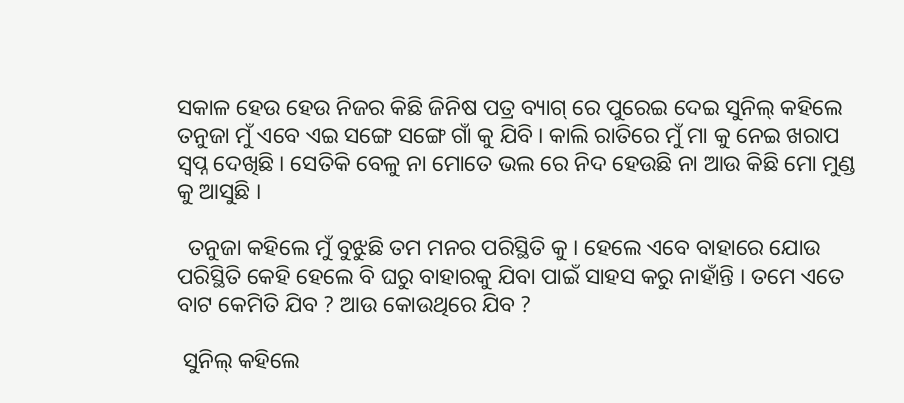ସକାଳ ହେଉ ହେଉ ନିଜର କିଛି ଜିନିଷ ପତ୍ର ବ୍ୟାଗ୍ ରେ ପୁରେଇ ଦେଇ ସୁନିଲ୍ କହିଲେ ତନୁଜା ମୁଁ ଏବେ ଏଇ ସଙ୍ଗେ ସଙ୍ଗେ ଗାଁ କୁ ଯିବି । କାଲି ରାତିରେ ମୁଁ ମା କୁ ନେଇ ଖରାପ ସ୍ବପ୍ନ ଦେଖିଛି । ସେତିକି ବେଳୁ ନା ମୋତେ ଭଲ ରେ ନିଦ ହେଉଛି ନା ଆଉ କିଛି ମୋ ମୁଣ୍ଡ କୁ ଆସୁଛି ।

  ତନୁଜା କହିଲେ ମୁଁ ବୁଝୁଛି ତମ ମନର ପରିସ୍ଥିତି କୁ । ହେଲେ ଏବେ ବାହାରେ ଯୋଉ ପରିସ୍ଥିତି କେହି ହେଲେ ବି ଘରୁ ବାହାରକୁ ଯିବା ପାଇଁ ସାହସ କରୁ ନାହାଁନ୍ତି । ତମେ ଏତେ ବାଟ କେମିତି ଯିବ ? ଆଉ କୋଉଥିରେ ଯିବ ?

 ସୁନିଲ୍ କହିଲେ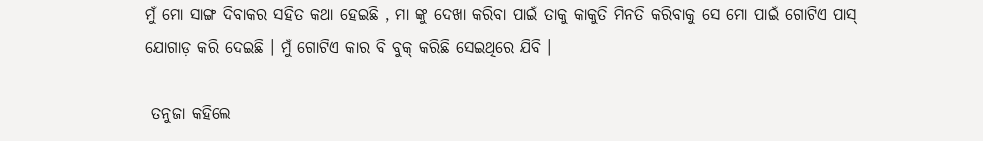ମୁଁ ମୋ ସାଙ୍ଗ ଦିବାକର ସହିତ କଥା ହେଇଛି , ମା ଙ୍କୁ ଦେଖା କରିବା ପାଇଁ ତାକୁ କାକୁତି ମିନତି କରିବାକୁ ସେ ମୋ ପାଇଁ ଗୋଟିଏ ପାସ୍ ଯୋଗାଡ଼ କରି ଦେଇଛି । ମୁଁ ଗୋଟିଏ କାର ବି ବୁକ୍ କରିଛି ସେଇଥିରେ ଯିବି ।

 ତନୁଜା କହିଲେ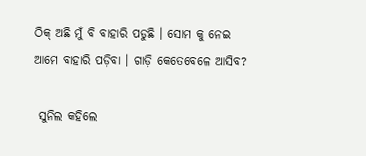ଠିକ୍ ଅଛି ମୁଁ ବି ବାହାରି ପଡୁଛି । ସୋମ କୁ ନେଇ ଆମେ ବାହାରି ପଡ଼ିବା । ଗାଡ଼ି କେତେବେଳେ ଆସିବ?

 ସୁନିଲ କହିଲେ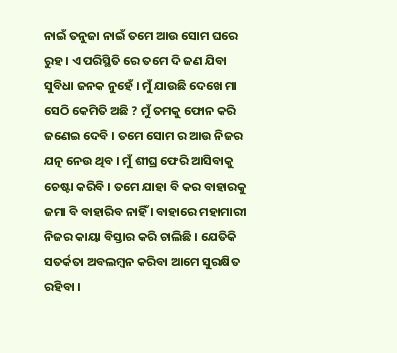ନାଇଁ ତନୁଜା ନାଇଁ ତମେ ଆଉ ସୋମ ଘରେ ରୁହ । ଏ ପରିସ୍ଥିତି ରେ ତମେ ଦି ଜଣ ଯିବା ସୁବିଧା ଜନକ ନୁହେଁ । ମୁଁ ଯାଉଛି ଦେଖେ ମା ସେଠି କେମିତି ଅଛି ? ମୁଁ ତମକୁ ଫୋନ କରି ଜଣେଇ ଦେବି । ତମେ ସୋମ ର ଆଉ ନିଜର ଯତ୍ନ ନେଉ ଥିବ । ମୁଁ ଶୀଘ୍ର ଫେରି ଆସିବାକୁ ଚେଷ୍ଟା କରିବି । ତମେ ଯାହା ବି କର ବାହାରକୁ ଜମା ବି ବାହାରିବ ନାହିଁ । ବାହାରେ ମହାମାରୀ ନିଜର କାୟା ବିସ୍ତାର କରି ଚାଲିଛି । ଯେତିକି ସତର୍କତା ଅବଲମ୍ବନ କରିବା ଆମେ ସୁରକ୍ଷିତ ରହିବା ।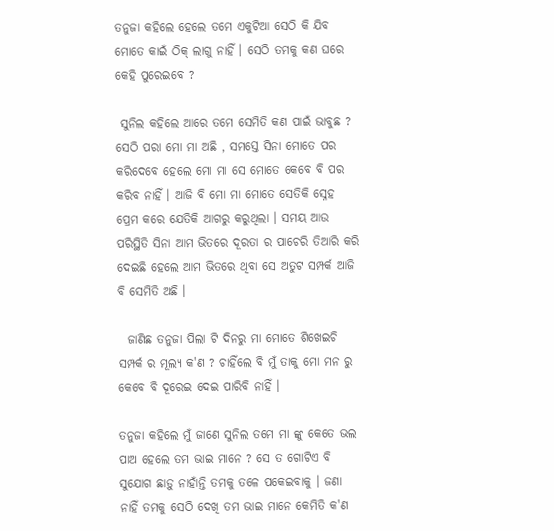ତନୁଜା କହିଲେ ହେଲେ ତମେ ଏକୁଟିଆ ସେଠି କି ଯିବ ମୋତେ କାଇଁ ଠିକ୍ ଲାଗୁ ନାହିଁ । ସେଠି ତମକୁ କଣ ଘରେ କେହି ପୁରେଇବେ ?

 ସୁନିଲ କହିଲେ ଆରେ ତମେ ସେମିତି କଣ ପାଇଁ ଭାବୁଛ ? ସେଠି ପରା ମୋ ମା ଅଛି , ସମସ୍ତେ ସିନା ମୋତେ ପର କରିଦେବେ ହେଲେ ମୋ ମା ସେ ମୋତେ କେବେ ବି ପର କରିବ ନାହିଁ । ଆଜି ବି ମୋ ମା ମୋତେ ସେତିକି ସ୍ନେହ ପ୍ରେମ କରେ ଯେତିକି ଆଗରୁ କରୁଥିଲା । ସମୟ ଆଉ ପରିସ୍ଥିତି ସିନା ଆମ ଭିତରେ ଦୂରତା ର ପାଚେରି ତିଆରି କରି ଦେଇଛି ହେଲେ ଆମ ଭିତରେ ଥିବା ସେ ଅତୁଟ ସମ୍ପର୍କ ଆଜି ବି ସେମିତି ଅଛି ।

  ଜାଣିଛ ତନୁଜା ପିଲା ଟି ଦିନରୁ ମା ମୋତେ ଶିଖେଇଚି ସମ୍ପର୍କ ର ମୂଲ୍ୟ କ'ଣ ? ଚାହିଁଲେ ବି ମୁଁ ତାକୁ ମୋ ମନ ରୁ କେବେ ବି ଦୂରେଇ ଦେଇ ପାରିବି ନାହିଁ ।

ତନୁଜା କହିଲେ ମୁଁ ଜାଣେ ସୁନିଲ ତମେ ମା ଙ୍କୁ କେତେ ଭଲ ପାଅ ହେଲେ ତମ ଭାଇ ମାନେ ? ସେ ତ ଗୋଟିଏ ବି ସୁଯୋଗ ଛାଡ଼ୁ ନାହାଁନ୍ତି ତମକୁ ତଳେ ପକେଇବାକୁ । ଜଣା ନାହିଁ ତମକୁ ସେଠି ଦେଖି ତମ ଭାଇ ମାନେ କେମିତି କ'ଣ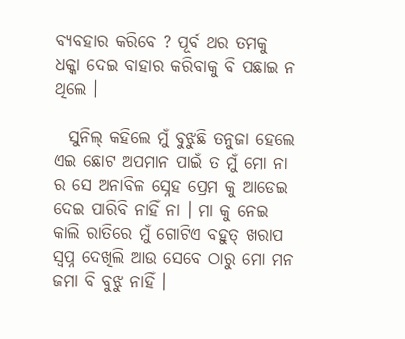ବ୍ୟବହାର କରିବେ ? ପୂର୍ବ ଥର ତମକୁ ଧକ୍କା ଦେଇ ବାହାର କରିବାକୁ ବି ପଛାଇ ନ ଥିଲେ ।

  ସୁନିଲ୍ କହିଲେ ମୁଁ ବୁଝୁଛି ତନୁଜା ହେଲେ ଏଇ ଛୋଟ ଅପମାନ ପାଇଁ ତ ମୁଁ ମୋ ନା ର ସେ ଅନାବିଳ ସ୍ନେହ ପ୍ରେମ କୁ ଆଡେଇ ଦେଇ ପାରିବି ନାହିଁ ନା । ମା କୁ ନେଇ କାଲି ରାତିରେ ମୁଁ ଗୋଟିଏ ବହୁତ୍ ଖରାପ ସ୍ବପ୍ନ ଦେଖିଲି ଆଉ ସେବେ ଠାରୁ ମୋ ମନ ଜମା ବି ବୁଝୁ ନାହିଁ ।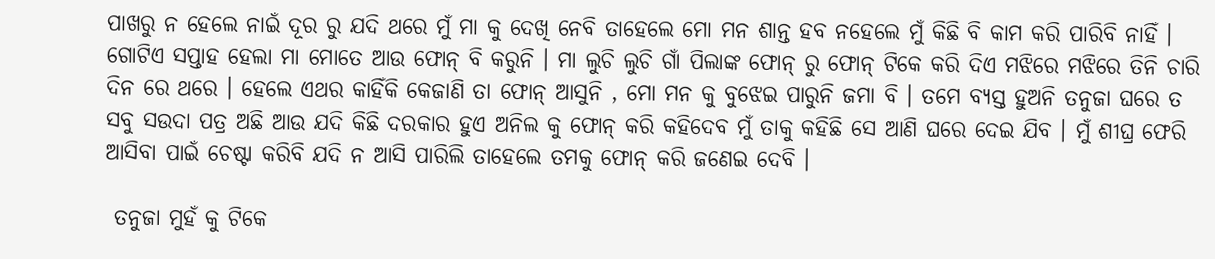ପାଖରୁ ନ ହେଲେ ନାଇଁ ଦୂର ରୁ ଯଦି ଥରେ ମୁଁ ମା କୁ ଦେଖି ନେବି ତାହେଲେ ମୋ ମନ ଶାନ୍ତ ହବ ନହେଲେ ମୁଁ କିଛି ବି କାମ କରି ପାରିବି ନାହିଁ । ଗୋଟିଏ ସପ୍ତାହ ହେଲା ମା ମୋତେ ଆଉ ଫୋନ୍ ବି କରୁନି । ମା ଲୁଚି ଲୁଚି ଗାଁ ପିଲାଙ୍କ ଫୋନ୍ ରୁ ଫୋନ୍ ଟିକେ କରି ଦିଏ ମଝିରେ ମଝିରେ ତିନି ଚାରି ଦିନ ରେ ଥରେ । ହେଲେ ଏଥର କାହିଁକି କେଜାଣି ତା ଫୋନ୍ ଆସୁନି , ମୋ ମନ କୁ ବୁଝେଇ ପାରୁନି ଜମା ବି । ତମେ ବ୍ୟସ୍ତ ହୁଅନି ତନୁଜା ଘରେ ତ ସବୁ ସଉଦା ପତ୍ର ଅଛି ଆଉ ଯଦି କିଛି ଦରକାର ହୁଏ ଅନିଲ କୁ ଫୋନ୍ କରି କହିଦେବ ମୁଁ ତାକୁ କହିଛି ସେ ଆଣି ଘରେ ଦେଇ ଯିବ । ମୁଁ ଶୀଘ୍ର ଫେରି ଆସିବା ପାଇଁ ଚେଷ୍ଟା କରିବି ଯଦି ନ ଆସି ପାରିଲି ତାହେଲେ ତମକୁ ଫୋନ୍ କରି ଜଣେଇ ଦେବି ।

 ତନୁଜା ମୁହଁ କୁ ଟିକେ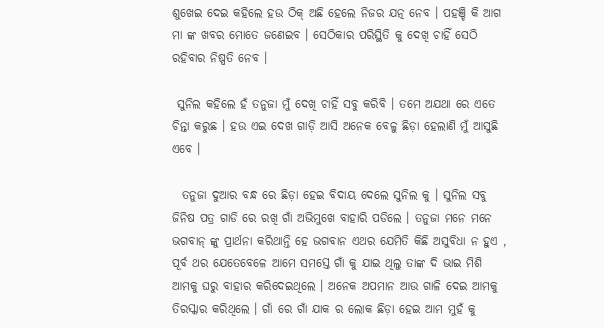ଶୁଖେଇ ଦେଇ କହିଲେ ହଉ ଠିକ୍ ଅଛି ହେଲେ ନିଜର ଯତ୍ନ ନେବ । ପହଞ୍ଚି କି ଆଗ ମା ଙ୍କ ଖବର ମୋତେ ଜଣେଇବ । ସେଠିକାର ପରିସ୍ଥିତି କୁ ଦେଖି ଚାହିଁ ସେଠି ରହିବାର ନିଷ୍ପତି ନେବ ।

 ସୁନିଲ କହିଲେ ହଁ ତନୁଜା ମୁଁ ଦେଖି ଚାହିଁ ସବୁ କରିବି । ତମେ ଅଯଥା ରେ ଏତେ ଚିନ୍ତା କରୁଛ । ହଉ ଏଇ ଦେଖ ଗାଡ଼ି ଆସି ଅନେକ ବେଳୁ ଛିଡ଼ା ହେଲାଣି ମୁଁ ଆସୁଛି ଏବେ ।

  ତନୁଜା ଦୁଆର ବନ୍ଧ ରେ ଛିଡ଼ା ହେଇ ବିଦାୟ ଦେଲେ ସୁନିଲ କୁ । ସୁନିଲ ସବୁ ଜିନିଷ ପତ୍ର ଗାଡି ରେ ରଖି ଗାଁ ଅଭିମୁଖେ ବାହାରି ପଡିଲେ । ତନୁଜା ମନେ ମନେ ଭଗବାନ୍ ଙ୍କୁ ପ୍ରାର୍ଥନା କରିଥାନ୍ତି ହେ ଭଗବାନ ଏଥର ଯେମିତି କିଛି ଅସୁବିଧା ନ ହୁଏ , ପୂର୍ବ ଥର ଯେତେବେଳେ ଆମେ ସମସ୍ତେ ଗାଁ କୁ ଯାଇ ଥିଲୁ ତାଙ୍କ ଦି ଭାଇ ମିଶି ଆମକୁ ଘରୁ ବାହାର କରିଦେଇଥିଲେ । ଅନେକ ଅପମାନ ଆଉ ଗାଳି ଦେଇ ଆମକୁ ତିରସ୍କାର କରିଥିଲେ । ଗାଁ ରେ ଗାଁ ଯାକ ର ଲୋକ ଛିଡ଼ା ହେଇ ଆମ ମୁହଁ କୁ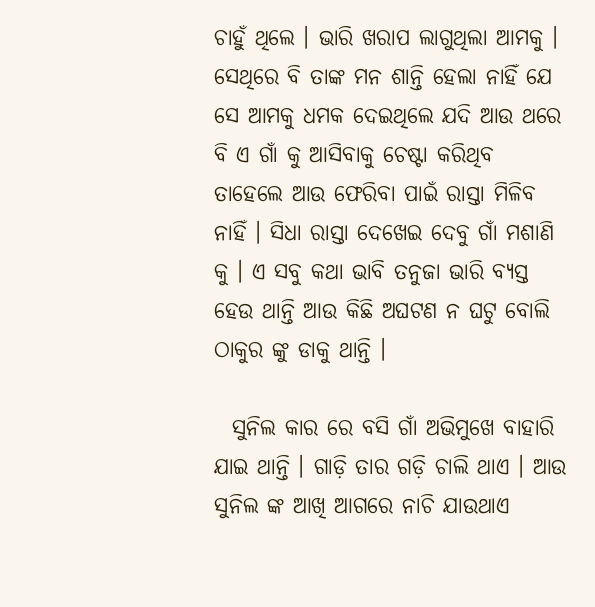ଚାହୁଁ ଥିଲେ । ଭାରି ଖରାପ ଲାଗୁଥିଲା ଆମକୁ । ସେଥିରେ ବି ତାଙ୍କ ମନ ଶାନ୍ତି ହେଲା ନାହିଁ ଯେ ସେ ଆମକୁ ଧମକ ଦେଇଥିଲେ ଯଦି ଆଉ ଥରେ ବି ଏ ଗାଁ କୁ ଆସିବାକୁ ଚେଷ୍ଟା କରିଥିବ ତାହେଲେ ଆଉ ଫେରିବା ପାଇଁ ରାସ୍ତା ମିଳିବ ନାହିଁ । ସିଧା ରାସ୍ତା ଦେଖେଇ ଦେବୁ ଗାଁ ମଶାଣି କୁ । ଏ ସବୁ କଥା ଭାବି ତନୁଜା ଭାରି ବ୍ୟସ୍ତ ହେଉ ଥାନ୍ତି ଆଉ କିଛି ଅଘଟଣ ନ ଘଟୁ ବୋଲି ଠାକୁର ଙ୍କୁ ଡାକୁ ଥାନ୍ତି ।

  ସୁନିଲ କାର ରେ ବସି ଗାଁ ଅଭିମୁଖେ ବାହାରି ଯାଇ ଥାନ୍ତି । ଗାଡ଼ି ତାର ଗଡ଼ି ଚାଲି ଥାଏ । ଆଉ ସୁନିଲ ଙ୍କ ଆଖି ଆଗରେ ନାଚି ଯାଉଥାଏ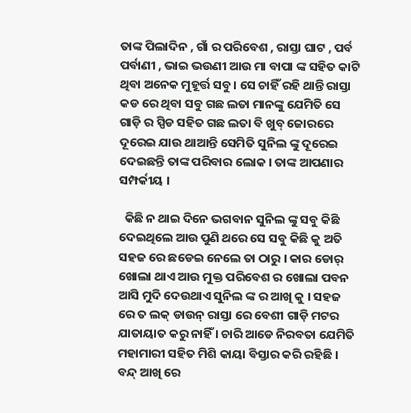ତାଙ୍କ ପିଲାଦିନ , ଗାଁ ର ପରିବେଶ , ରାସ୍ତା ଘାଟ , ପର୍ବ ପର୍ବାଣୀ , ଭାଇ ଭଉଣୀ ଆଉ ମା ବାପା ଙ୍କ ସହିତ କାଟି ଥିବା ଅନେକ ମୁହୂର୍ତ୍ତ ସବୁ । ସେ ଚାହିଁ ରହି ଥାନ୍ତି ରାସ୍ତା କଡ ରେ ଥିବା ସବୁ ଗଛ ଲତା ମାନଙ୍କୁ ଯେମିତି ସେ ଗାଡ଼ି ର ସ୍ପିଡ ସହିତ ଗଛ ଲତା ବି ଖୁବ୍ ଜୋରରେ ଦୂରେଇ ଯାଉ ଥାଆନ୍ତି ସେମିତି ସୁନିଲ ଙ୍କୁ ଦୂରେଇ ଦେଇଛନ୍ତି ତାଙ୍କ ପରିବାର ଲୋକ । ତାଙ୍କ ଆପଣାର ସମ୍ପର୍କୀୟ ।

  କିଛି ନ ଥାଇ ଦିନେ ଭଗବାନ ସୁନିଲ ଙ୍କୁ ସବୁ କିଛି ଦେଇଥିଲେ ଆଉ ପୁଣି ଥରେ ସେ ସବୁ କିଛି କୁ ଅତି ସହଜ ରେ ଛଡେଇ ନେଲେ ତା ଠାରୁ । କାର ଡୋର୍ ଖୋଲା ଥାଏ ଆଉ ମୁକ୍ତ ପରିବେଶ ର ଖୋଲା ପବନ ଆସି ମୁଦି ଦେଉଥାଏ ସୁନିଲ ଙ୍କ ର ଆଖି କୁ । ସହଜ ରେ ତ ଲକ୍ ଡାଉନ୍ ରାସ୍ତା ରେ ବେଶୀ ଗାଡ଼ି ମଟର ଯାତାୟାତ କରୁ ନାହିଁ । ଚାରି ଆଡେ ନିରବତା ଯେମିତି ମହାମାରୀ ସହିତ ମିଶି କାୟା ବିସ୍ତାର କରି ରହିଛି । ବନ୍ଦ୍ ଆଖି ରେ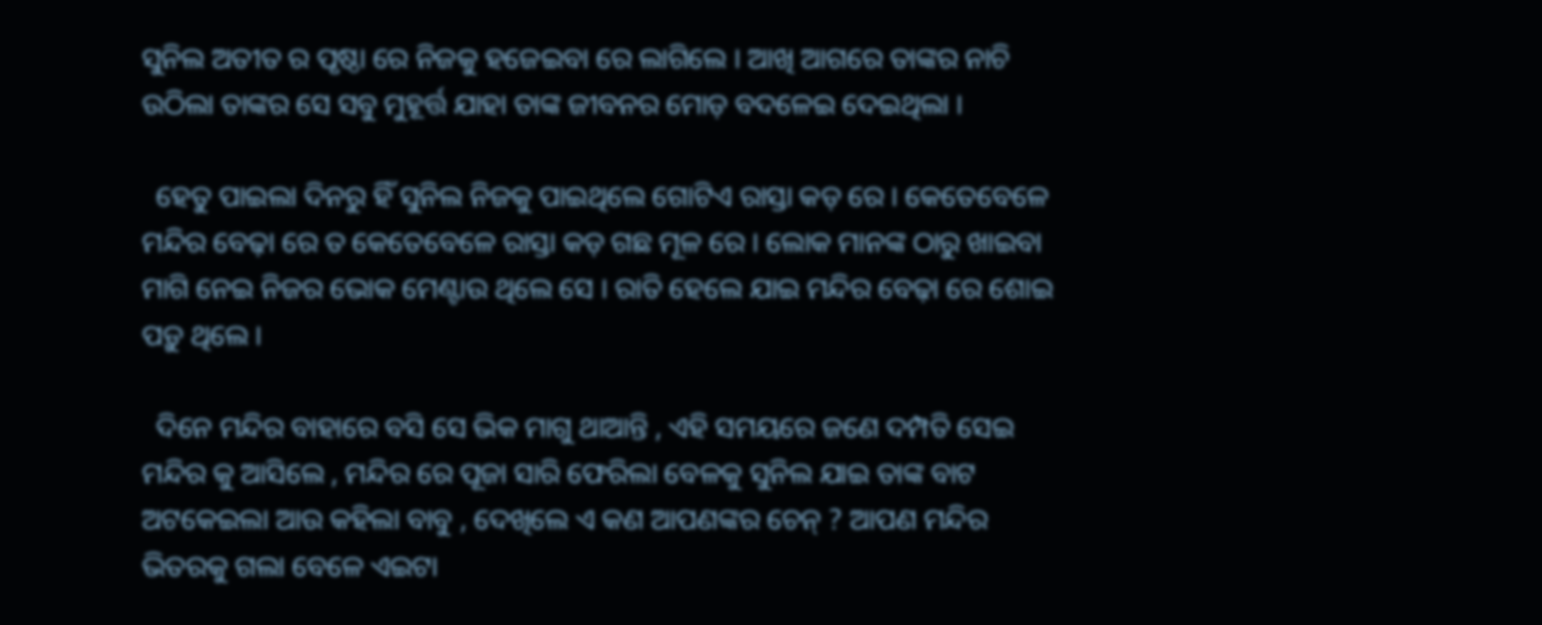ସୁନିଲ ଅତୀତ ର ପୃଷ୍ଠା ରେ ନିଜକୁ ହଜେଇବା ରେ ଲାଗିଲେ । ଆଖି ଆଗରେ ତାଙ୍କର ନାଚି ଉଠିଲା ତାଙ୍କର ସେ ସବୁ ମୁହୂର୍ତ୍ତ ଯାହା ତାଙ୍କ ଜୀବନର ମୋଡ଼ ବଦଳେଇ ଦେଇଥିଲା ।

  ହେତୁ ପାଇଲା ଦିନରୁ ହିଁ ସୁନିଲ ନିଜକୁ ପାଇଥିଲେ ଗୋଟିଏ ରାସ୍ତା କଡ଼ ରେ । କେତେବେଳେ ମନ୍ଦିର ବେଢ଼ା ରେ ତ କେତେବେଳେ ରାସ୍ତା କଡ଼ ଗଛ ମୂଳ ରେ । ଲୋକ ମାନଙ୍କ ଠାରୁ ଖାଇବା ମାଗି ନେଇ ନିଜର ଭୋକ ମେଣ୍ଟାଉ ଥିଲେ ସେ । ରାତି ହେଲେ ଯାଇ ମନ୍ଦିର ବେଢ଼ା ରେ ଶୋଇ ପଡ଼ୁ ଥିଲେ ।

  ଦିନେ ମନ୍ଦିର ବାହାରେ ବସି ସେ ଭିକ ମାଗୁ ଥାଆନ୍ତି , ଏହି ସମୟରେ ଜଣେ ଦମ୍ପତି ସେଇ ମନ୍ଦିର କୁ ଆସିଲେ , ମନ୍ଦିର ରେ ପୂଜା ସାରି ଫେରିଲା ବେଳକୁ ସୁନିଲ ଯାଇ ତାଙ୍କ ବାଟ ଅଟକେଇଲା ଆଉ କହିଲା ବାବୁ , ଦେଖିଲେ ଏ କଣ ଆପଣଙ୍କର ଚେନ୍ ? ଆପଣ ମନ୍ଦିର ଭିତରକୁ ଗଲା ବେଳେ ଏଇଟା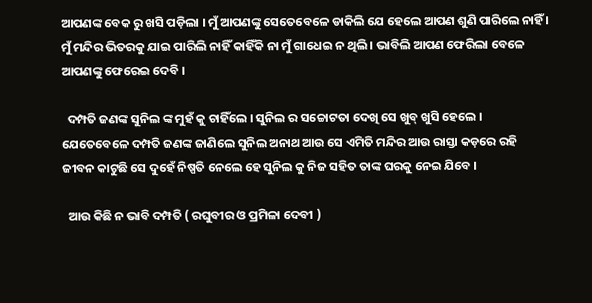ଆପଣଙ୍କ ବେକ ରୁ ଖସି ପଡ଼ିଲା । ମୁଁ ଆପଣଙ୍କୁ ସେତେବେଳେ ଡାକିଲି ଯେ ହେଲେ ଆପଣ ଶୁଣି ପାରିଲେ ନାହିଁ । ମୁଁ ମନ୍ଦିର ଭିତରକୁ ଯାଇ ପାରିଲି ନାହିଁ କାହିଁକି ନା ମୁଁ ଗାଧେଇ ନ ଥିଲି । ଭାବିଲି ଆପଣ ଫେରିଲା ବେଳେ ଆପଣଙ୍କୁ ଫେରେଇ ଦେବି ।

  ଦମ୍ପତି ଜଣଙ୍କ ସୁନିଲ ଙ୍କ ମୁହଁ କୁ ଚାହିଁଲେ । ସୁନିଲ ର ସଚ୍ଚୋଟତା ଦେଖି ସେ ଖୁବ୍ ଖୁସି ହେଲେ । ଯେତେବେଳେ ଦମ୍ପତି ଜଣଙ୍କ ଜାଣିଲେ ସୁନିଲ ଅନାଥ ଆଉ ସେ ଏମିତି ମନ୍ଦିର ଆଉ ରାସ୍ତା କଡ଼ରେ ରହି ଜୀବନ କାଟୁଛି ସେ ଦୁହେଁ ନିଷ୍ପତି ନେଲେ ହେ ସୁନିଲ କୁ ନିଜ ସହିତ ତାଙ୍କ ଘରକୁ ନେଇ ଯିବେ ।

  ଆଉ କିଛି ନ ଭାବି ଦମ୍ପତି ( ରଘୁବୀର ଓ ପ୍ରମିଳା ଦେବୀ )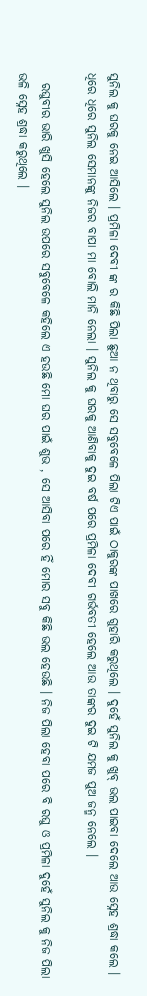ସୁନିଲ କୁ ଘରକୁ ନେଇ ଆସିଲେ । ପ୍ରମିଳା ଦେବୀ ଙ୍କ ର କିଛି ପିଲା ଛୁଆ ନ ଥିବାରୁ ସେ ସବୁବେଳେ ପିଲା ଟିଏ ପାଇଁ ଠାକୁରଙ୍କ ପାଖରେ ଗୁହାରି କରୁଥିଲେ । ଦୁହେଁ ସୁନିଲ କୁ ଖୁବ୍ ଭଲ ପାଇବା ଦେଲେ ଆଉ ସ୍ନେହ ଶ୍ରଦ୍ଧା କଲେ । ଧିରେ ଧିରେ ସୁନିଲ ସେମାନଙ୍କୁ ନିଜର ବାପା ମା ବୋଲି ମାନି ନେଲା । ସୁନିଲ କୁ ଘରକୁ ଆଣିବାକୁ ଦୁଇ ବର୍ଷ ପରେ ପ୍ରମିଳା ଦେବୀ ଗର୍ଭବତୀ ହେଲେ ଆଉ ତାଙ୍କର ଦୁଇ ଟି ଯମଜ ପୁଅ ଜନ୍ମ ନେଲେ ।

  ରଘୁବୀର ଭାରି ଖୁସି ହେଲେ ସୁନିଲ ଉପରେ ସବୁବେଳେ କହିଲେ ଏ ହଉଛି ମୋ ଘର ପାଇଁ ଶୁଭ , ସେ ଆସିବା ପରେ ହିଁ ମୋର ସବୁ କିଛି ଭଲ ହେଉଛି । ନିଜ ପିଲା ହେବା ପରେ ବି ରଘୁ ଓ ପ୍ରମିଳା ଦୁହେଁ ସୁନିଲ କୁ ନିଜ ପିଲା ଭଳି ସ୍ନେହ ଶ୍ରଦ୍ଧା କରୁଥିଲେ ।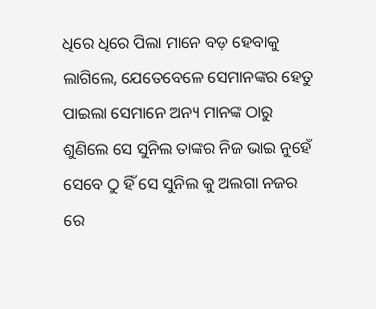ଧିରେ ଧିରେ ପିଲା ମାନେ ବଡ଼ ହେବାକୁ ଲାଗିଲେ, ଯେତେବେଳେ ସେମାନଙ୍କର ହେତୁ ପାଇଲା ସେମାନେ ଅନ୍ୟ ମାନଙ୍କ ଠାରୁ ଶୁଣିଲେ ସେ ସୁନିଲ ତାଙ୍କର ନିଜ ଭାଇ ନୁହେଁ ସେବେ ଠୁ ହିଁ ସେ ସୁନିଲ କୁ ଅଲଗା ନଜର ରେ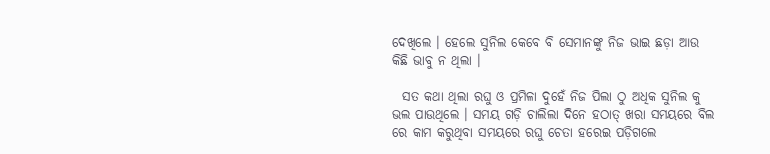ଦେଖିଲେ । ହେଲେ ସୁନିଲ କେବେ ବି ସେମାନଙ୍କୁ ନିଜ ଭାଇ ଛଡ଼ା ଆଉ କିଛି ଭାବୁ ନ ଥିଲା ।

  ସତ କଥା ଥିଲା ରଘୁ ଓ ପ୍ରମିଳା ଦୁହେଁ ନିଜ ପିଲା ଠୁ ଅଧିକ ସୁନିଲ କୁ ଭଲ ପାଉଥିଲେ । ସମୟ ଗଡ଼ି ଚାଲିଲା ଦିନେ ହଠାତ୍ ଖରା ସମୟରେ ବିଲ ରେ କାମ କରୁଥିବା ସମୟରେ ରଘୁ ଚେତା ହରେଇ ପଡ଼ିଗଲେ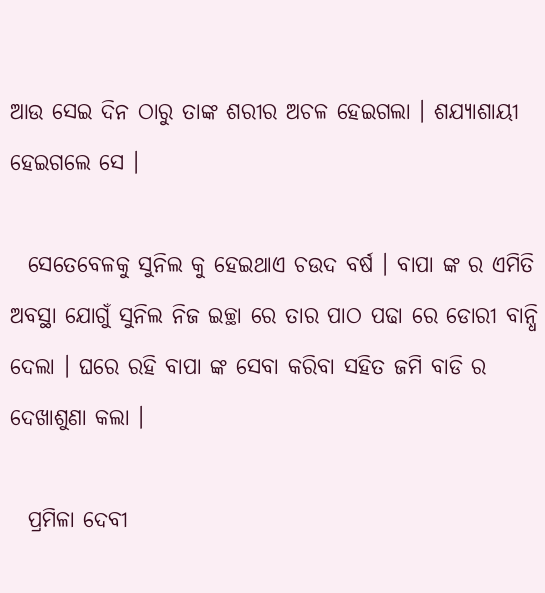ଆଉ ସେଇ ଦିନ ଠାରୁ ତାଙ୍କ ଶରୀର ଅଚଳ ହେଇଗଲା । ଶଯ୍ୟାଶାୟୀ ହେଇଗଲେ ସେ ।

  ସେତେବେଳକୁ ସୁନିଲ କୁ ହେଇଥାଏ ଚଉଦ ବର୍ଷ । ବାପା ଙ୍କ ର ଏମିତି ଅବସ୍ଥା ଯୋଗୁଁ ସୁନିଲ ନିଜ ଇଚ୍ଛା ରେ ତାର ପାଠ ପଢା ରେ ଡୋରୀ ବାନ୍ଧି ଦେଲା । ଘରେ ରହି ବାପା ଙ୍କ ସେବା କରିବା ସହିତ ଜମି ବାଡି ର ଦେଖାଶୁଣା କଲା ।

  ପ୍ରମିଳା ଦେବୀ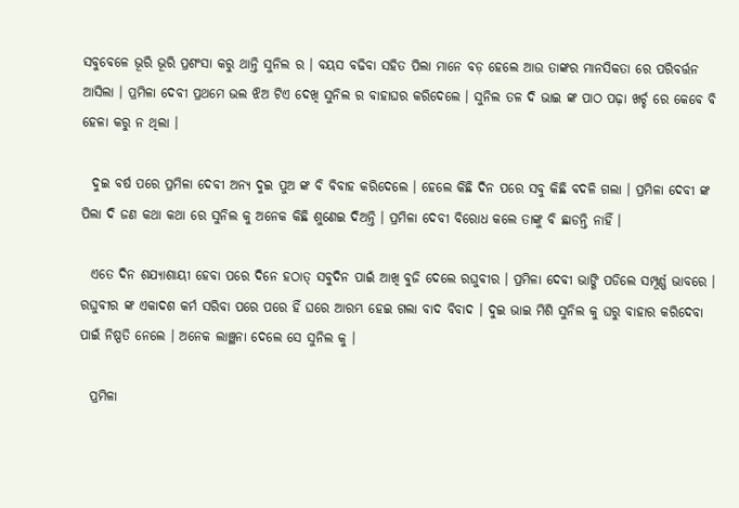ସବୁବେଳେ ଭୂରି ଭୂରି ପ୍ରଶଂସା କରୁ ଥାନ୍ତି ସୁନିଲ ର । ବୟସ ବଢିବା ସହିତ ପିଲା ମାନେ ବଡ଼ ହେଲେ ଆଉ ତାଙ୍କର ମାନସିକତା ରେ ପରିବର୍ତ୍ତନ ଆସିଲା । ପ୍ରମିଳା ଦେବୀ ପ୍ରଥମେ ଭଲ ଝିଅ ଟିଏ ଦେଖି ସୁନିଲ ର ବାହାଘର କରିଦେଲେ । ସୁନିଲ ତଳ ଦି ଭାଇ ଙ୍କ ପାଠ ପଢ଼ା ଖର୍ଚ୍ଚ ରେ କେବେ ବି ହେଳା କରୁ ନ ଥିଲା ।

  ଦୁଇ ବର୍ଷ ପରେ ପ୍ରମିଳା ଦେବୀ ଅନ୍ୟ ଦୁଇ ପୁଅ ଙ୍କ ବି ବିବାହ କରିଦେଲେ । ହେଲେ କିଛି ଦିନ ପରେ ସବୁ କିଛି ବଦଳି ଗଲା । ପ୍ରମିଳା ଦେବୀ ଙ୍କ ପିଲା ଦି ଜଣ କଥା କଥା ରେ ସୁନିଲ କୁ ଅନେକ କିଛି ଶୁଣେଇ ଦିଅନ୍ତି । ପ୍ରମିଳା ଦେବୀ ବିରୋଧ କଲେ ତାଙ୍କୁ ବି ଛାଡନ୍ତି ନାହିଁ ।

  ଏତେ ଦିନ ଶଯ୍ୟାଶାୟୀ ହେବା ପରେ ଦିନେ ହଠାତ୍ ସବୁଦିନ ପାଇଁ ଆଖି ବୁଜି ଦେଲେ ରଘୁବୀର । ପ୍ରମିଳା ଦେବୀ ଭାଙ୍ଗି ପଡିଲେ ସମ୍ପୂର୍ଣ୍ଣ ଭାବରେ । ରଘୁବୀର ଙ୍କ ଏକାଦଶ କର୍ମ ସରିବା ପରେ ପରେ ହିଁ ଘରେ ଆରମ୍ଭ ହେଇ ଗଲା ବାଦ ବିବାଦ । ଦୁଇ ଭାଇ ମିଶି ସୁନିଲ କୁ ଘରୁ ବାହାର କରିଦେବା ପାଇଁ ନିଷ୍ପତି ନେଲେ । ଅନେକ ଲାଞ୍ଛନା ଦେଲେ ସେ ସୁନିଲ କୁ ।

  ପ୍ରମିଳା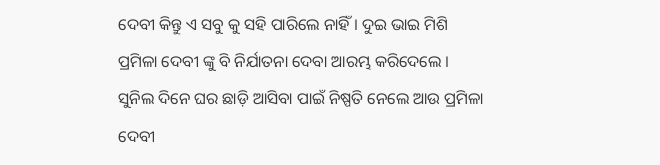ଦେବୀ କିନ୍ତୁ ଏ ସବୁ କୁ ସହି ପାରିଲେ ନାହିଁ । ଦୁଇ ଭାଇ ମିଶି ପ୍ରମିଳା ଦେବୀ ଙ୍କୁ ବି ନିର୍ଯାତନା ଦେବା ଆରମ୍ଭ କରିଦେଲେ । ସୁନିଲ ଦିନେ ଘର ଛାଡ଼ି ଆସିବା ପାଇଁ ନିଷ୍ପତି ନେଲେ ଆଉ ପ୍ରମିଳା ଦେବୀ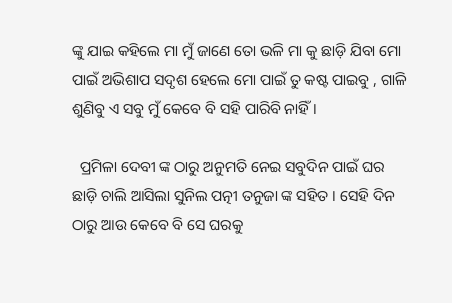ଙ୍କୁ ଯାଇ କହିଲେ ମା ମୁଁ ଜାଣେ ତୋ ଭଳି ମା କୁ ଛାଡ଼ି ଯିବା ମୋ ପାଇଁ ଅଭିଶାପ ସଦୃଶ ହେଲେ ମୋ ପାଇଁ ତୁ କଷ୍ଟ ପାଇବୁ , ଗାଳି ଶୁଣିବୁ ଏ ସବୁ ମୁଁ କେବେ ବି ସହି ପାରିବି ନାହିଁ ।

  ପ୍ରମିଳା ଦେବୀ ଙ୍କ ଠାରୁ ଅନୁମତି ନେଇ ସବୁଦିନ ପାଇଁ ଘର ଛାଡ଼ି ଚାଲି ଆସିଲା ସୁନିଲ ପତ୍ନୀ ତନୁଜା ଙ୍କ ସହିତ । ସେହି ଦିନ ଠାରୁ ଆଉ କେବେ ବି ସେ ଘରକୁ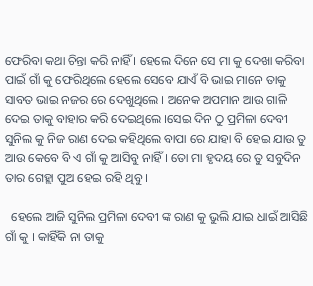ଫେରିବା କଥା ଚିନ୍ତା କରି ନାହିଁ । ହେଲେ ଦିନେ ସେ ମା କୁ ଦେଖା କରିବା ପାଇଁ ଗାଁ କୁ ଫେରିଥିଲେ ହେଲେ ସେବେ ଯାଏଁ ବି ଭାଇ ମାନେ ତାକୁ ସାବତ ଭାଇ ନଜର ରେ ଦେଖୁଥିଲେ । ଅନେକ ଅପମାନ ଆଉ ଗାଳି ଦେଇ ତାକୁ ବାହାର କରି ଦେଇଥିଲେ ।ସେଇ ଦିନ ଠୁ ପ୍ରମିଳା ଦେବୀ ସୁନିଲ କୁ ନିଜ ରାଣ ଦେଇ କହିଥିଲେ ବାପା ରେ ଯାହା ବି ହେଇ ଯାଉ ତୁ ଆଉ କେବେ ବି ଏ ଗାଁ କୁ ଆସିବୁ ନାହିଁ । ତୋ ମା ହୃଦୟ ରେ ତୁ ସବୁଦିନ ତାର ଗେହ୍ଲା ପୁଅ ହେଇ ରହି ଥିବୁ ।

  ହେଲେ ଆଜି ସୁନିଲ ପ୍ରମିଳା ଦେବୀ ଙ୍କ ରାଣ କୁ ଭୁଲି ଯାଇ ଧାଇଁ ଆସିଛି ଗାଁ କୁ । କାହିଁକି ନା ତାକୁ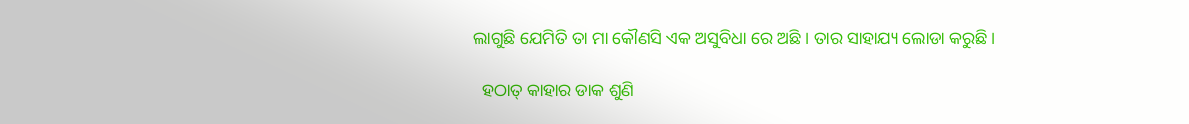ଲାଗୁଛି ଯେମିତି ତା ମା କୌଣସି ଏକ ଅସୁବିଧା ରେ ଅଛି । ତାର ସାହାଯ୍ୟ ଲୋଡା କରୁଛି ।

  ହଠାତ୍ କାହାର ଡାକ ଶୁଣି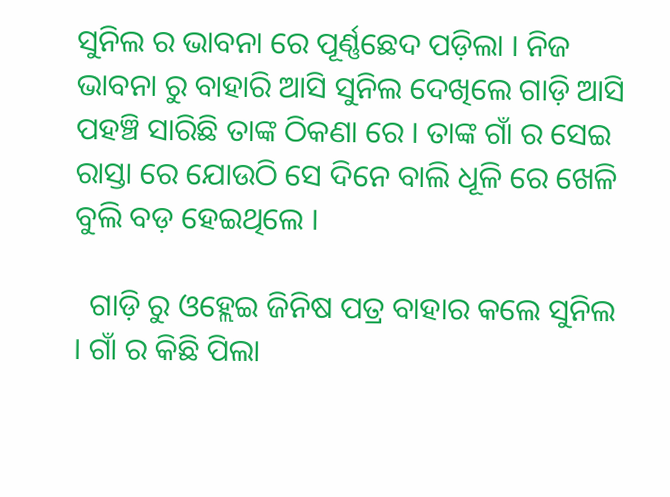ସୁନିଲ ର ଭାବନା ରେ ପୂର୍ଣ୍ଣଛେଦ ପଡ଼ିଲା । ନିଜ ଭାବନା ରୁ ବାହାରି ଆସି ସୁନିଲ ଦେଖିଲେ ଗାଡ଼ି ଆସି ପହଞ୍ଚି ସାରିଛି ତାଙ୍କ ଠିକଣା ରେ । ତାଙ୍କ ଗାଁ ର ସେଇ ରାସ୍ତା ରେ ଯୋଉଠି ସେ ଦିନେ ବାଲି ଧୂଳି ରେ ଖେଳି ବୁଲି ବଡ଼ ହେଇଥିଲେ ।

  ଗାଡ଼ି ରୁ ଓହ୍ଲେଇ ଜିନିଷ ପତ୍ର ବାହାର କଲେ ସୁନିଲ । ଗାଁ ର କିଛି ପିଲା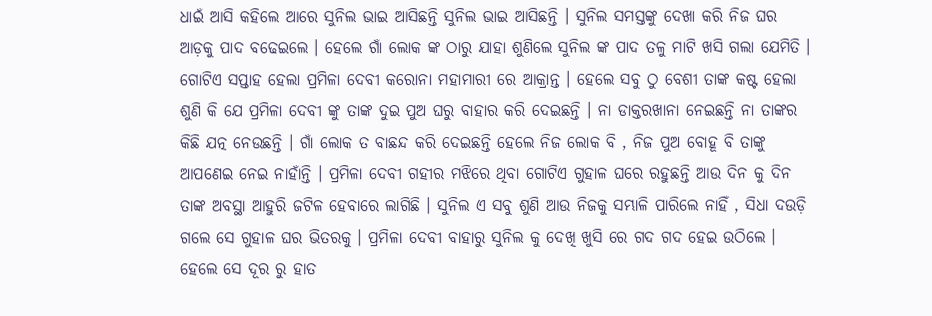ଧାଇଁ ଆସି କହିଲେ ଆରେ ସୁନିଲ ଭାଇ ଆସିଛନ୍ତି ସୁନିଲ ଭାଇ ଆସିଛନ୍ତି । ସୁନିଲ ସମସ୍ତଙ୍କୁ ଦେଖା କରି ନିଜ ଘର ଆଡ଼କୁ ପାଦ ବଢେଇଲେ । ହେଲେ ଗାଁ ଲୋକ ଙ୍କ ଠାରୁ ଯାହା ଶୁଣିଲେ ସୁନିଲ ଙ୍କ ପାଦ ତଳୁ ମାଟି ଖସି ଗଲା ଯେମିତି । ଗୋଟିଏ ସପ୍ତାହ ହେଲା ପ୍ରମିଳା ଦେବୀ କରୋନା ମହାମାରୀ ରେ ଆକ୍ରାନ୍ତ । ହେଲେ ସବୁ ଠୁ ବେଶୀ ତାଙ୍କ କଷ୍ଟ ହେଲା ଶୁଣି କି ଯେ ପ୍ରମିଳା ଦେବୀ ଙ୍କୁ ତାଙ୍କ ଦୁଇ ପୁଅ ଘରୁ ବାହାର କରି ଦେଇଛନ୍ତି । ନା ଡାକ୍ତରଖାନା ନେଇଛନ୍ତି ନା ତାଙ୍କର କିଛି ଯତ୍ନ ନେଉଛନ୍ତି । ଗାଁ ଲୋକ ତ ବାଛନ୍ଦ କରି ଦେଇଛନ୍ତି ହେଲେ ନିଜ ଲୋକ ବି , ନିଜ ପୁଅ ବୋହୂ ବି ତାଙ୍କୁ ଆପଣେଇ ନେଇ ନାହାଁନ୍ତି । ପ୍ରମିଳା ଦେବୀ ଗହୀର ମଝିରେ ଥିବା ଗୋଟିଏ ଗୁହାଳ ଘରେ ରହୁଛନ୍ତି ଆଉ ଦିନ କୁ ଦିନ ତାଙ୍କ ଅବସ୍ଥା ଆହୁରି ଜଟିଳ ହେବାରେ ଲାଗିଛି । ସୁନିଲ ଏ ସବୁ ଶୁଣି ଆଉ ନିଜକୁ ସମ୍ଭାଳି ପାରିଲେ ନାହିଁ , ସିଧା ଦଉଡ଼ି ଗଲେ ସେ ଗୁହାଳ ଘର ଭିତରକୁ । ପ୍ରମିଳା ଦେବୀ ବାହାରୁ ସୁନିଲ କୁ ଦେଖି ଖୁସି ରେ ଗଦ ଗଦ ହେଇ ଉଠିଲେ । ହେଲେ ସେ ଦୂର ରୁ ହାତ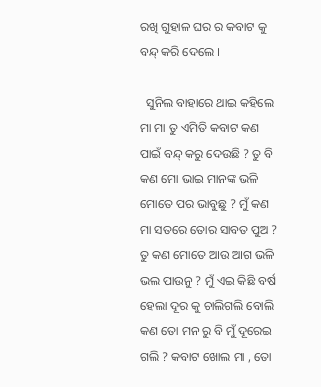ରଖି ଗୁହାଳ ଘର ର କବାଟ କୁ ବନ୍ଦ୍ କରି ଦେଲେ ।

  ସୁନିଲ ବାହାରେ ଥାଇ କହିଲେ ମା ମା ତୁ ଏମିତି କବାଟ କଣ ପାଇଁ ବନ୍ଦ୍ କରୁ ଦେଉଛି ? ତୁ ବି କଣ ମୋ ଭାଇ ମାନଙ୍କ ଭଳି ମୋତେ ପର ଭାବୁଛୁ ? ମୁଁ କଣ ମା ସତରେ ତୋର ସାବତ ପୁଅ ? ତୁ କଣ ମୋତେ ଆଉ ଆଗ ଭଳି ଭଲ ପାଉନୁ ? ମୁଁ ଏଇ କିଛି ବର୍ଷ ହେଲା ଦୂର କୁ ଚାଲିଗଲି ବୋଲି କଣ ତୋ ମନ ରୁ ବି ମୁଁ ଦୂରେଇ ଗଲି ? କବାଟ ଖୋଲ ମା , ତୋ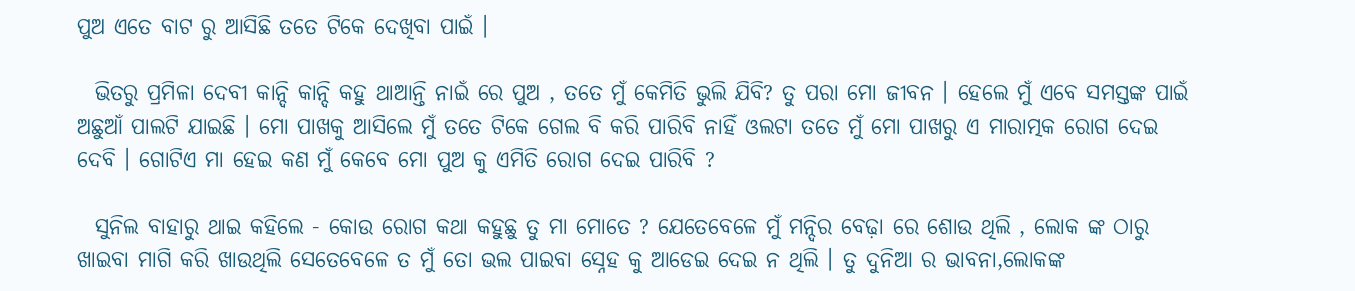ପୁଅ ଏତେ ବାଟ ରୁ ଆସିଛି ତତେ ଟିକେ ଦେଖିବା ପାଇଁ ।

  ଭିତରୁ ପ୍ରମିଳା ଦେବୀ କାନ୍ଦି କାନ୍ଦି କହୁ ଥାଆନ୍ତି ନାଇଁ ରେ ପୁଅ , ତତେ ମୁଁ କେମିତି ଭୁଲି ଯିବି? ତୁ ପରା ମୋ ଜୀବନ । ହେଲେ ମୁଁ ଏବେ ସମସ୍ତଙ୍କ ପାଇଁ ଅଛୁଆଁ ପାଲଟି ଯାଇଛି । ମୋ ପାଖକୁ ଆସିଲେ ମୁଁ ତତେ ଟିକେ ଗେଲ ବି କରି ପାରିବି ନାହିଁ ଓଲଟା ତତେ ମୁଁ ମୋ ପାଖରୁ ଏ ମାରାତ୍ମକ ରୋଗ ଦେଇ ଦେବି । ଗୋଟିଏ ମା ହେଇ କଣ ମୁଁ କେବେ ମୋ ପୁଅ କୁ ଏମିତି ରୋଗ ଦେଇ ପାରିବି ?

  ସୁନିଲ ବାହାରୁ ଥାଇ କହିଲେ - କୋଉ ରୋଗ କଥା କହୁଛୁ ତୁ ମା ମୋତେ ? ଯେତେବେଳେ ମୁଁ ମନ୍ଦିର ବେଢ଼ା ରେ ଶୋଉ ଥିଲି , ଲୋକ ଙ୍କ ଠାରୁ ଖାଇବା ମାଗି କରି ଖାଉଥିଲି ସେତେବେଳେ ତ ମୁଁ ତୋ ଭଲ ପାଇବା ସ୍ନେହ କୁ ଆଡେଇ ଦେଇ ନ ଥିଲି । ତୁ ଦୁନିଆ ର ଭାବନା,ଲୋକଙ୍କ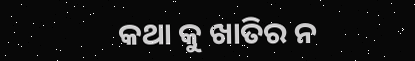କଥା କୁ ଖାତିର ନ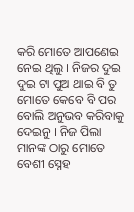କରି ମୋତେ ଆପଣେଇ ନେଇ ଥିଲୁ । ନିଜର ଦୁଇ ଦୁଇ ଟା ପୁଅ ଥାଇ ବି ତୁ ମୋତେ କେବେ ବି ପର ବୋଲି ଅନୁଭବ କରିବାକୁ ଦେଇନୁ । ନିଜ ପିଲା ମାନଙ୍କ ଠାରୁ ମୋତେ ବେଶୀ ସ୍ନେହ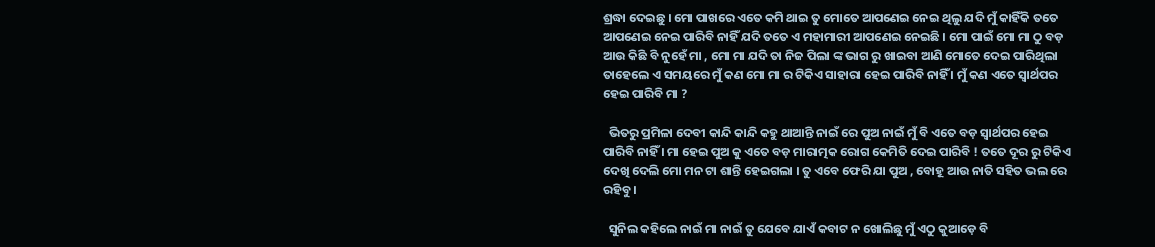ଶ୍ରଦ୍ଧା ଦେଇଛୁ । ମୋ ପାଖରେ ଏତେ କମି ଥାଇ ତୁ ମୋତେ ଆପଣେଇ ନେଇ ଥିଲୁ ଯଦି ମୁଁ କାହିଁକି ତତେ ଆପଣେଇ ନେଇ ପାରିବି ନାହିଁ ଯଦି ତତେ ଏ ମହାମାରୀ ଆପଣେଇ ନେଇଛି । ମୋ ପାଇଁ ମୋ ମା ଠୁ ବଡ଼ ଆଉ କିଛି ବି ନୁହେଁ ମା , ମୋ ମା ଯଦି ତା ନିଜ ପିଲା ଙ୍କ ଭାଗ ରୁ ଖାଇବା ଆଣି ମୋତେ ଦେଇ ପାରିଥିଲା ତାହେଲେ ଏ ସମୟରେ ମୁଁ କଣ ମୋ ମା ର ଟିକିଏ ସାହାରା ହେଇ ପାରିବି ନାହିଁ । ମୁଁ କଣ ଏତେ ସ୍ୱାର୍ଥପର ହେଇ ପାରିବି ମା ?

  ଭିତରୁ ପ୍ରମିଳା ଦେବୀ କାନ୍ଦି କାନ୍ଦି କହୁ ଥାଆନ୍ତି ନାଇଁ ରେ ପୁଅ ନାଇଁ ମୁଁ ବି ଏତେ ବଡ଼ ସ୍ୱାର୍ଥପର ହେଇ ପାରିବି ନାହିଁ । ମା ହେଇ ପୁଅ କୁ ଏତେ ବଡ଼ ମାରାତ୍ମକ ରୋଗ କେମିତି ଦେଇ ପାରିବି ! ତତେ ଦୂର ରୁ ଟିକିଏ ଦେଖି ଦେଲି ମୋ ମନ ଟା ଶାନ୍ତି ହେଇଗଲା । ତୁ ଏବେ ଫେରି ଯା ପୁଅ , ବୋହୂ ଆଉ ନାତି ସହିତ ଭଲ ରେ ରହିବୁ ।

  ସୁନିଲ କହିଲେ ନାଇଁ ମା ନାଇଁ ତୁ ଯେବେ ଯାଏଁ କବାଟ ନ ଖୋଲିଛୁ ମୁଁ ଏଠୁ କୁଆଡ଼େ ବି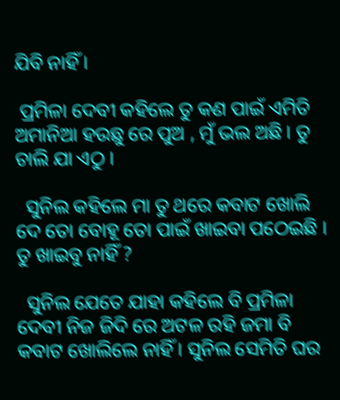ଯିବି ନାହିଁ ।

 ପ୍ରମିଳା ଦେବୀ କହିଲେ ତୁ କଣ ପାଇଁ ଏମିତି ଅମାନିଆ ହଉଛୁ ରେ ପୁଅ , ମୁଁ ଭଲ ଅଛି । ତୁ ଚାଲି ଯା ଏଠୁ ।

  ସୁନିଲ କହିଲେ ମା ତୁ ଥରେ କବାଟ ଖୋଲି ଦେ ତୋ ବୋହୂ ତୋ ପାଇଁ ଖାଇବା ପଠେଇଛି । ତୁ ଖାଇବୁ ନାହିଁ ?

  ସୁନିଲ ଯେତେ ଯାହା କହିଲେ ବି ପ୍ରମିଳା ଦେବୀ ନିଜ ଜିଦି ରେ ଅଟଳ ରହି ଜମା ବି କବାଟ ଖୋଲିଲେ ନାହିଁ । ସୁନିଲ ସେମିତି ଘର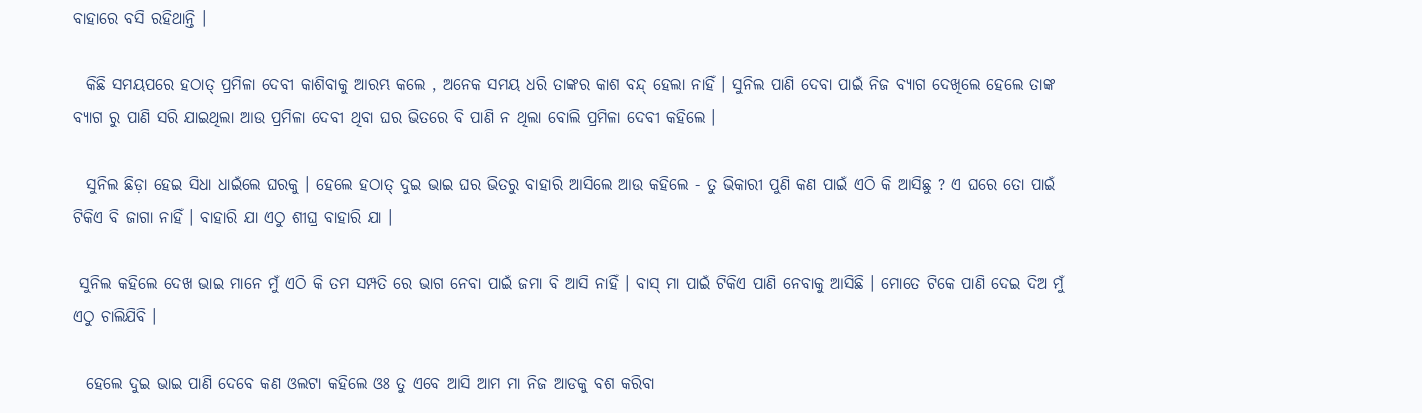ବାହାରେ ବସି ରହିଥାନ୍ତି ।

  କିଛି ସମୟପରେ ହଠାତ୍ ପ୍ରମିଳା ଦେବୀ କାଶିବାକୁ ଆରମ୍ଭ କଲେ , ଅନେକ ସମୟ ଧରି ତାଙ୍କର କାଶ ବନ୍ଦ୍ ହେଲା ନାହିଁ । ସୁନିଲ ପାଣି ଦେବା ପାଇଁ ନିଜ ବ୍ୟାଗ ଦେଖିଲେ ହେଲେ ତାଙ୍କ ବ୍ୟାଗ ରୁ ପାଣି ସରି ଯାଇଥିଲା ଆଉ ପ୍ରମିଳା ଦେବୀ ଥିବା ଘର ଭିତରେ ବି ପାଣି ନ ଥିଲା ବୋଲି ପ୍ରମିଳା ଦେବୀ କହିଲେ ।

  ସୁନିଲ ଛିଡ଼ା ହେଇ ସିଧା ଧାଇଁଲେ ଘରକୁ । ହେଲେ ହଠାତ୍ ଦୁଇ ଭାଇ ଘର ଭିତରୁ ବାହାରି ଆସିଲେ ଆଉ କହିଲେ - ତୁ ଭିକାରୀ ପୁଣି କଣ ପାଇଁ ଏଠି କି ଆସିଛୁ ? ଏ ଘରେ ତୋ ପାଇଁ ଟିକିଏ ବି ଜାଗା ନାହିଁ । ବାହାରି ଯା ଏଠୁ ଶୀଘ୍ର ବାହାରି ଯା ।

 ସୁନିଲ କହିଲେ ଦେଖ ଭାଇ ମାନେ ମୁଁ ଏଠି କି ତମ ସମ୍ପତି ରେ ଭାଗ ନେବା ପାଇଁ ଜମା ବି ଆସି ନାହିଁ । ବାସ୍ ମା ପାଇଁ ଟିକିଏ ପାଣି ନେବାକୁ ଆସିଛି । ମୋତେ ଟିକେ ପାଣି ଦେଇ ଦିଅ ମୁଁ ଏଠୁ ଚାଲିଯିବି ।

  ହେଲେ ଦୁଇ ଭାଇ ପାଣି ଦେବେ କଣ ଓଲଟା କହିଲେ ଓଃ ତୁ ଏବେ ଆସି ଆମ ମା ନିଜ ଆଡକୁ ବଶ କରିବା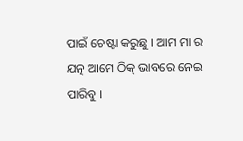ପାଇଁ ଚେଷ୍ଟା କରୁଛୁ । ଆମ ମା ର ଯତ୍ନ ଆମେ ଠିକ୍ ଭାବରେ ନେଇ ପାରିବୁ ।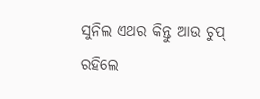ସୁନିଲ ଏଥର କିନ୍ତୁ ଆଉ ଚୁପ୍ ରହିଲେ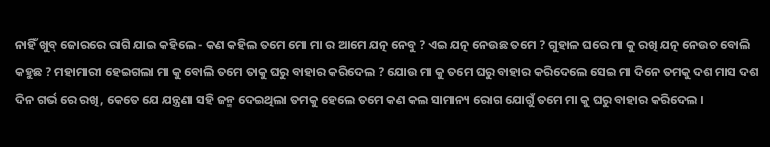ନାହିଁ ଖୁବ୍ ଜୋରରେ ରାଗି ଯାଇ କହିଲେ - କଣ କହିଲ ତମେ ମୋ ମା ର ଆମେ ଯତ୍ନ ନେବୁ ? ଏଇ ଯତ୍ନ ନେଉଛ ତମେ ? ଗୁହାଳ ଘରେ ମା କୁ ରଖି ଯତ୍ନ ନେଉଚ ବୋଲି କହୁଛ ? ମହାମାରୀ ହେଇଗଲା ମା କୁ ବୋଲି ତମେ ତାକୁ ଘରୁ ବାହାର କରିଦେଲ ? ଯୋଉ ମା କୁ ତମେ ଘରୁ ବାହାର କରିଦେଲେ ସେଇ ମା ଦିନେ ତମକୁ ଦଶ ମାସ ଦଶ ଦିନ ଗର୍ଭ ରେ ରଖି, କେତେ ଯେ ଯନ୍ତ୍ରଣା ସହି ଜନ୍ମ ଦେଇଥିଲା ତମକୁ ହେଲେ ତମେ କଣ କଲ ସାମାନ୍ୟ ରୋଗ ଯୋଗୁଁ ତମେ ମା କୁ ଘରୁ ବାହାର କରିଦେଲ ।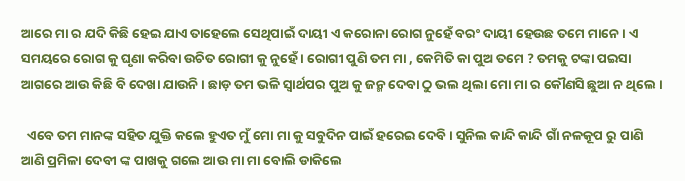ଆରେ ମା ର ଯଦି କିଛି ହେଇ ଯାଏ ତାହେଲେ ସେଥିପାଇଁ ଦାୟୀ ଏ କରୋନା ରୋଗ ନୁହେଁ ବରଂ ଦାୟୀ ହେଉଛ ତମେ ମାନେ । ଏ ସମୟରେ ରୋଗ କୁ ଘୃଣା କରିବା ଉଚିତ ରୋଗୀ କୁ ନୁହେଁ । ରୋଗୀ ପୁଣି ତମ ମା , କେମିତି କା ପୁଅ ତମେ ? ତମକୁ ଟଙ୍କା ପଇସା ଆଗରେ ଆଉ କିଛି ବି ଦେଖା ଯାଉନି । ଛାଡ଼ ତମ ଭଳି ସ୍ୱାର୍ଥପର ପୁଅ କୁ ଜନ୍ମ ଦେବା ଠୁ ଭଲ ଥିଲା ମୋ ମା ର କୌଣସି ଛୁଆ ନ ଥିଲେ ।

  ଏବେ ତମ ମାନଙ୍କ ସହିତ ଯୁକ୍ତି କଲେ ହୁଏତ ମୁଁ ମୋ ମା କୁ ସବୁଦିନ ପାଇଁ ହରେଇ ଦେବି । ସୁନିଲ କାନ୍ଦି କାନ୍ଦି ଗାଁ ନଳକୂପ ରୁ ପାଣି ଆଣି ପ୍ରମିଳା ଦେବୀ ଙ୍କ ପାଖକୁ ଗଲେ ଆଉ ମା ମା ବୋଲି ଡାକିଲେ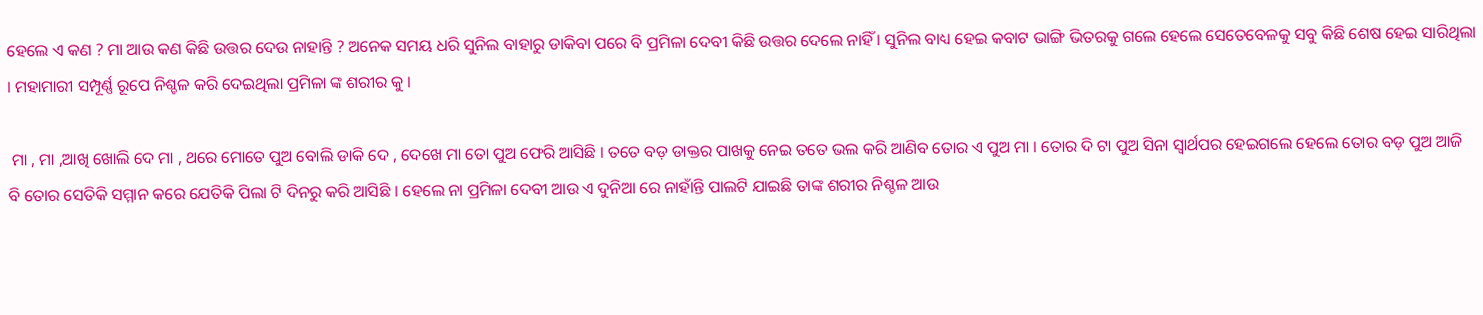ହେଲେ ଏ କଣ ? ମା ଆଉ କଣ କିଛି ଉତ୍ତର ଦେଉ ନାହାନ୍ତି ? ଅନେକ ସମୟ ଧରି ସୁନିଲ ବାହାରୁ ଡାକିବା ପରେ ବି ପ୍ରମିଳା ଦେବୀ କିଛି ଉତ୍ତର ଦେଲେ ନାହିଁ । ସୁନିଲ ବାଧ୍ୟ ହେଇ କବାଟ ଭାଙ୍ଗି ଭିତରକୁ ଗଲେ ହେଲେ ସେତେବେଳକୁ ସବୁ କିଛି ଶେଷ ହେଇ ସାରିଥିଲା । ମହାମାରୀ ସମ୍ପୂର୍ଣ୍ଣ ରୂପେ ନିଶ୍ଚଳ କରି ଦେଇଥିଲା ପ୍ରମିଳା ଙ୍କ ଶରୀର କୁ ।

 ମା , ମା ,ଆଖି ଖୋଲି ଦେ ମା , ଥରେ ମୋତେ ପୁଅ ବୋଲି ଡାକି ଦେ , ଦେଖେ ମା ତୋ ପୁଅ ଫେରି ଆସିଛି । ତତେ ବଡ଼ ଡାକ୍ତର ପାଖକୁ ନେଇ ତତେ ଭଲ କରି ଆଣିବ ତୋର ଏ ପୁଅ ମା । ତୋର ଦି ଟା ପୁଅ ସିନା ସ୍ୱାର୍ଥପର ହେଇଗଲେ ହେଲେ ତୋର ବଡ଼ ପୁଅ ଆଜି ବି ତୋର ସେତିକି ସମ୍ମାନ କରେ ଯେତିକି ପିଲା ଟି ଦିନରୁ କରି ଆସିଛି । ହେଲେ ନା ପ୍ରମିଳା ଦେବୀ ଆଉ ଏ ଦୁନିଆ ରେ ନାହାଁନ୍ତି ପାଲଟି ଯାଇଛି ତାଙ୍କ ଶରୀର ନିଶ୍ଚଳ ଆଉ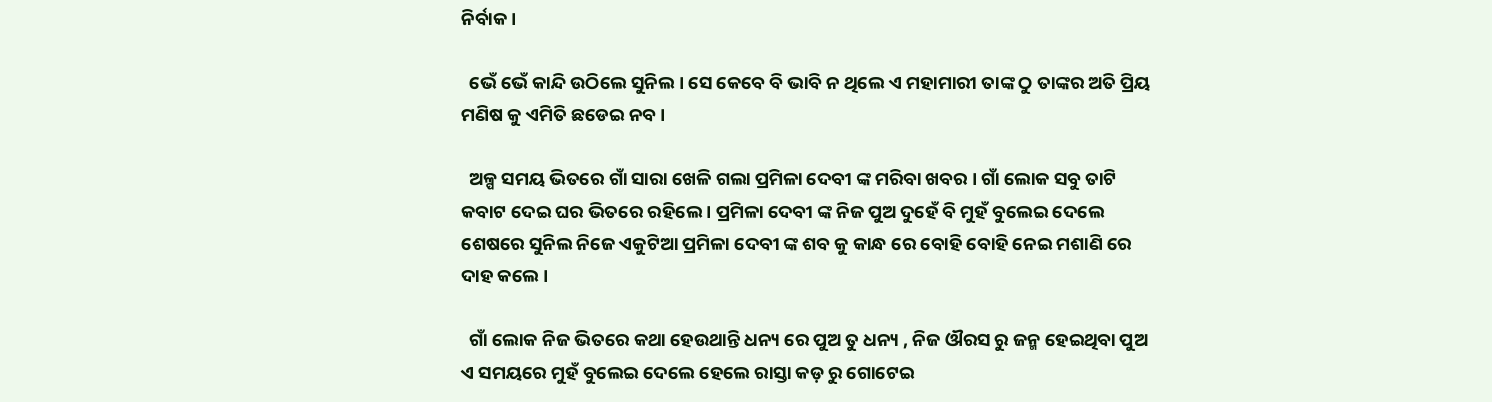ନିର୍ବାକ ।

  ଭେଁ ଭେଁ କାନ୍ଦି ଉଠିଲେ ସୁନିଲ । ସେ କେବେ ବି ଭାବି ନ ଥିଲେ ଏ ମହାମାରୀ ତାଙ୍କ ଠୁ ତାଙ୍କର ଅତି ପ୍ରିୟ ମଣିଷ କୁ ଏମିତି ଛଡେଇ ନବ ।

  ଅଳ୍ପ ସମୟ ଭିତରେ ଗାଁ ସାରା ଖେଳି ଗଲା ପ୍ରମିଳା ଦେବୀ ଙ୍କ ମରିବା ଖବର । ଗାଁ ଲୋକ ସବୁ ତାଟି କବାଟ ଦେଇ ଘର ଭିତରେ ରହିଲେ । ପ୍ରମିଳା ଦେବୀ ଙ୍କ ନିଜ ପୁଅ ଦୁହେଁ ବି ମୁହଁ ବୁଲେଇ ଦେଲେ ଶେଷରେ ସୁନିଲ ନିଜେ ଏକୁଟିଆ ପ୍ରମିଳା ଦେବୀ ଙ୍କ ଶବ କୁ କାନ୍ଧ ରେ ବୋହି ବୋହି ନେଇ ମଶାଣି ରେ ଦାହ କଲେ ।

  ଗାଁ ଲୋକ ନିଜ ଭିତରେ କଥା ହେଉଥାନ୍ତି ଧନ୍ୟ ରେ ପୁଅ ତୁ ଧନ୍ୟ , ନିଜ ଔରସ ରୁ ଜନ୍ମ ହେଇଥିବା ପୁଅ ଏ ସମୟରେ ମୁହଁ ବୁଲେଇ ଦେଲେ ହେଲେ ରାସ୍ତା କଡ଼ ରୁ ଗୋଟେଇ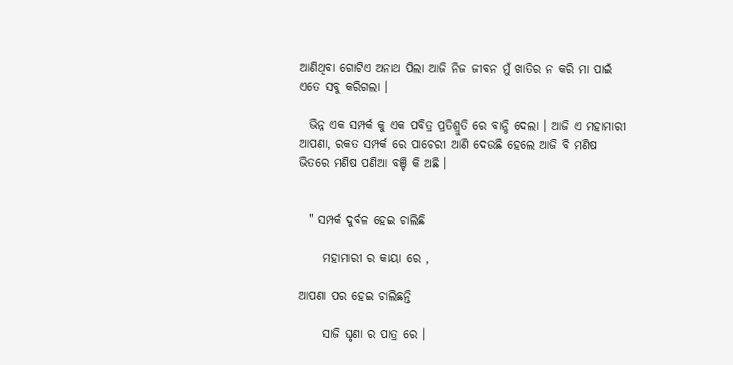ଆଣିଥିବା ଗୋଟିଏ ଅନାଥ ପିଲା ଆଜି ନିଜ ଜୀବନ ମୁଁ ଖାତିର ନ କରି ମା ପାଇଁ ଏତେ ସବୁ କରିଗଲା ।

  ଭିନ୍ନ ଏକ ସମ୍ପର୍କ କୁ ଏକ ପବିତ୍ର ପ୍ରତିଶ୍ରୁତି ରେ ବାନ୍ଧି ଦେଲା । ଆଜି ଏ ମହାମାରୀ ଆପଣା, ରକତ ସମ୍ପର୍କ ରେ ପାଚେରୀ ଆଣି ଦେଉଛି ହେଲେ ଆଜି ବି ମଣିଷ ଭିତରେ ମଣିଷ ପଣିଆ ବଞ୍ଚି କି ଅଛି ।


  " ସମ୍ପର୍କ ଦୁର୍ବଳ ହେଇ ଚାଲିଛି

     ମହାମାରୀ ର କାୟା ରେ ,

ଆପଣା ପର ହେଇ ଚାଲିଛନ୍ତି

     ସାଜି ଘୃଣା ର ପାତ୍ର ରେ ।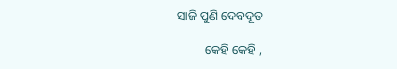ସାଜି ପୁଣି ଦେବଦୂତ

         କେହି କେହି ,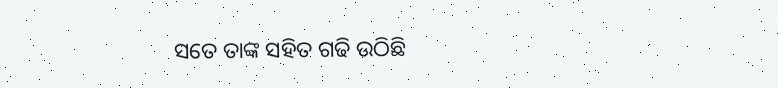ସତେ ତାଙ୍କ ସହିତ ଗଢି ଉଠିଛି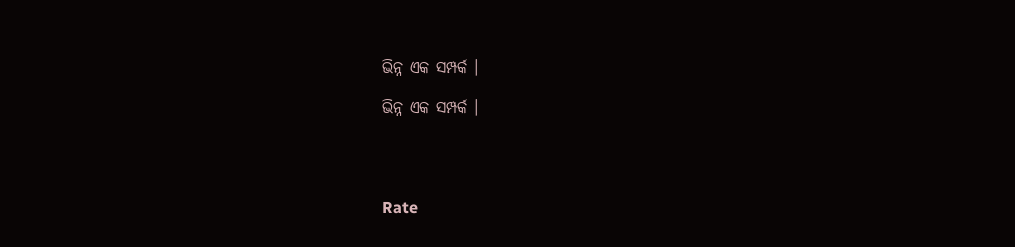ଭିନ୍ନ ଏକ ସମ୍ପର୍କ ।

ଭିନ୍ନ ଏକ ସମ୍ପର୍କ ।




Rate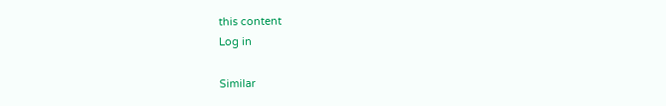this content
Log in

Similar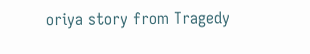oriya story from Tragedy